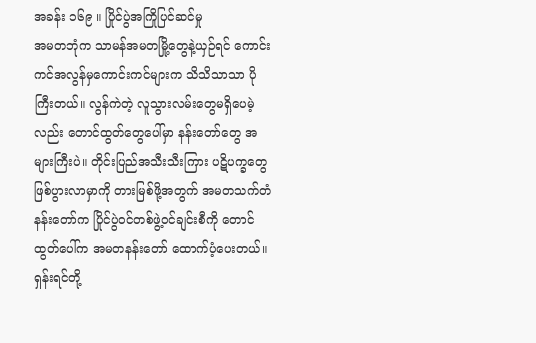အခန်း ၁၆၉ ။ ပြိုင်ပွဲအကြိုပြင်ဆင်မှု
အမတဘုံက သာမန်အမတမြို့တွေနဲ့ယှဉ်ရင် ကောင်းကင်အလွန်မှကောင်းကင်များက သိသိသာသာ ပိုကြီးတယ်။ လွန်ကဲတဲ့ လူသွားလမ်းတွေမရှိပေမဲ့လည်း တောင်ထွတ်တွေပေါ်မှာ နန်းတော်တွေ အများကြီးပဲ။ တိုင်းပြည်အသီးသီးကြား ပဋိပက္ခတွေဖြစ်ပွားလာမှာကို တားမြစ်ဖို့အတွက် အမတသက်တံနန်းတော်က ပြိုင်ပွဲဝင်တစ်ဖွဲ့ဝင်ချင်းစီကို တောင်ထွတ်ပေါ်က အမတနန်းတော် ထောက်ပံ့ပေးတယ်။ ရှန်းရင်တို့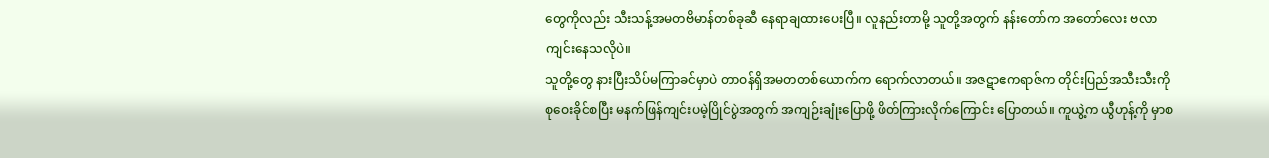တွေကိုလည်း သီးသန့်အမတဗိမာန်တစ်ခုဆီ နေရာချထားပေးပြီ။ လူနည်းတာမို့ သူတို့အတွက် နန်းတော်က အတော်လေး ဗလာကျင်းနေသလိုပဲ။
သူတို့တွေ နားပြီးသိပ်မကြာခင်မှာပဲ တာဝန်ရှိအမတတစ်ယောက်က ရောက်လာတယ်။ အဇဋာဧကရာဇ်က တိုင်းပြည်အသီးသီးကို စုဝေးခိုင်စပြီး မနက်ဖြန်ကျင်းပမဲ့ပြိုင်ပွဲအတွက် အကျဉ်းချုံးပြောဖို့ ဖိတ်ကြားလိုက်ကြောင်း ပြောတယ်။ ကူယွဲ့က ယွီဟုန့်ကို မှာစ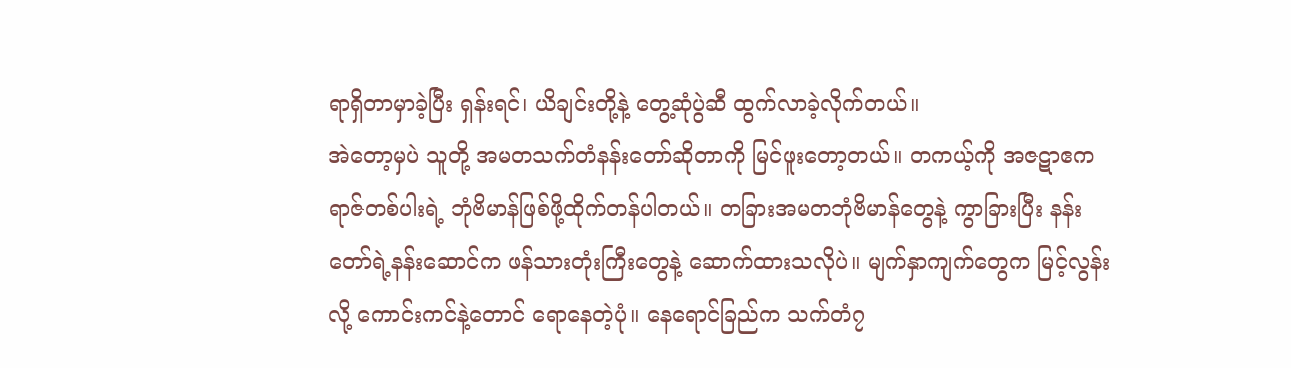ရာရှိတာမှာခဲ့ပြီး ရှန်းရင်၊ ယိချင်းတို့နဲ့ တွေ့ဆုံပွဲဆီ ထွက်လာခဲ့လိုက်တယ်။
အဲတော့မှပဲ သူတို့ အမတသက်တံနန်းတော်ဆိုတာကို မြင်ဖူးတော့တယ်။ တကယ့်ကို အဇဋာဧကရာဇ်တစ်ပါးရဲ့ ဘုံဗိမာန်ဖြစ်ဖို့ထိုက်တန်ပါတယ်။ တခြားအမတဘုံဗိမာန်တွေနဲ့ ကွာခြားပြီး နန်းတော်ရဲ့နန်းဆောင်က ဖန်သားတုံးကြီးတွေနဲ့ ဆောက်ထားသလိုပဲ။ မျက်နှာကျက်တွေက မြင့်လွန်းလို့ ကောင်းကင်နဲ့တောင် ရောနေတဲ့ပုံ။ နေရောင်ခြည်က သက်တံ၇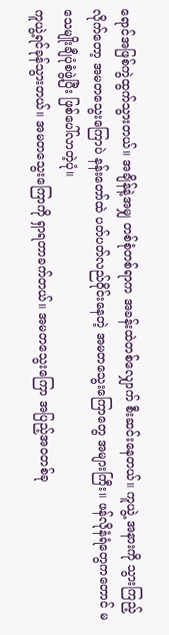ရောင်အဖြစ်ကွဲထွက်သွားတယ်။ အချိန်နဲ့အမျှ တစ်စုံတစ်ရာက အခန်းထဲတစ်လျှောက် စီးဆင်းနေတယ်။ ကူယွဲ့ အနားကို သွားကြည့်လိုက်တော့ အမတသွေးကြောပဲ နန်းတော်ထဲ ပတ်ပတ်လည်ဝိုင်းနေတဲ့ အမတသွေးကြောတွေ အများကြီး။ ဖန်လိုနံရံတွေကတောင် မသေမျိုးချီပုံစံဖွဲ့ပြီး ဖြစ်ပေါ်လာတဲ့ပုံ။
ကူယွဲ့ရင်ခုန်သွားတယ်။ အမတသွေးကြောကို ရှာရတာခက်တယ်။ အမတသွေးကြော အပြည့်အဝတစ်ခု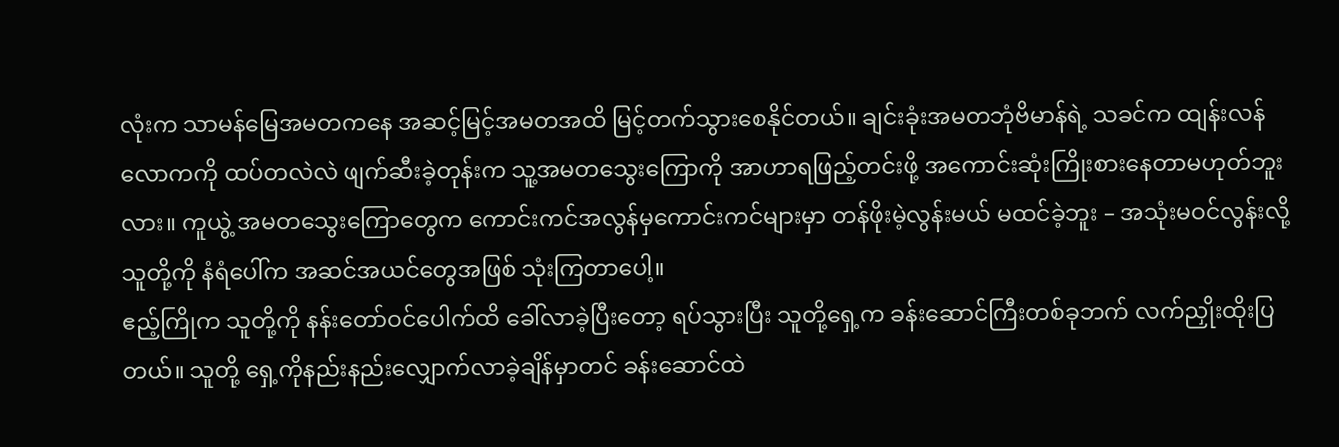လုံးက သာမန်မြေအမတကနေ အဆင့်မြင့်အမတအထိ မြင့်တက်သွားစေနိုင်တယ်။ ချင်းခုံးအမတဘုံဗိမာန်ရဲ့ သခင်က ထျန်းလန်လောကကို ထပ်တလဲလဲ ဖျက်ဆီးခဲ့တုန်းက သူ့အမတသွေးကြောကို အာဟာရဖြည့်တင်းဖို့ အကောင်းဆုံးကြိုးစားနေတာမဟုတ်ဘူးလား။ ကူယွဲ့ အမတသွေးကြောတွေက ကောင်းကင်အလွန်မှကောင်းကင်များမှာ တန်ဖိုးမဲ့လွန်းမယ် မထင်ခဲ့ဘူး – အသုံးမဝင်လွန်းလို့ သူတို့ကို နံရံပေါ်က အဆင်အယင်တွေအဖြစ် သုံးကြတာပေါ့။
ဧည့်ကြိုက သူတို့ကို နန်းတော်ဝင်ပေါက်ထိ ခေါ်လာခဲ့ပြီးတော့ ရပ်သွားပြီး သူတို့ရှေ့က ခန်းဆောင်ကြီးတစ်ခုဘက် လက်ညှိုးထိုးပြတယ်။ သူတို့ ရှေ့ကိုနည်းနည်းလျှောက်လာခဲ့ချိန်မှာတင် ခန်းဆောင်ထဲ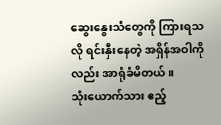ဆွေးနွေးသံတွေကို ကြားရသလို ရင်းနှီးနေတဲ့ အရှိန်အဝါကိုလည်း အာရုံခံမိတယ်။
သုံးယောက်သား ဧည့်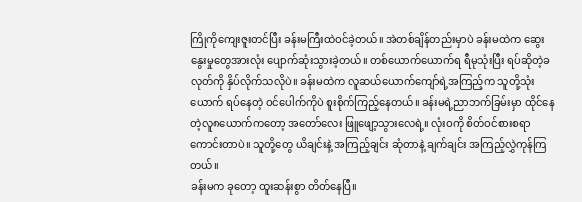ကြိုကိုကျေးဇူးတင်ပြီး ခန်းမကြီးထဲဝင်ခဲ့တယ်။ အဲတစ်ချိန်တည်းမှာပဲ ခန်းမထဲက ဆွေးနွေးမှုတွေအားလုံး ပျောက်ဆုံးသွားခဲ့တယ်။ တစ်ယောက်ယောက်ရ ရီမုသုံးပြီး ရပ်ဆိုတဲ့ခလုတ်ကို နှိပ်လိုက်သလိုပဲ။ ခန်းမထဲက လူဆယ်ယောက်ကျော်ရဲ့အကြည့်က သူတို့သုံးယောက် ရပ်နေတဲ့ ဝင်ပေါက်ကိုပဲ စူးစိုက်ကြည့်နေတယ်။ ခန်းမရဲ့ညာဘက်ခြမ်းမှာ ထိုင်နေတဲ့လူ၈ယောက်ကတော့ အတော်လေး ဖြူဖျော့သွားလေရဲ့။ လုံးဝကို စိတ်ဝင်စားစရာကောင်းတာပဲ။ သူတို့တွေ ယိချင်းနဲ့ အကြည့်ချင်း ဆုံတာနဲ့ ချက်ချင်း အကြည့်လွှဲကုန်ကြတယ်။
ခန်းမက ခုတော့ ထူးဆန်းစွာ တိတ်နေပြီ။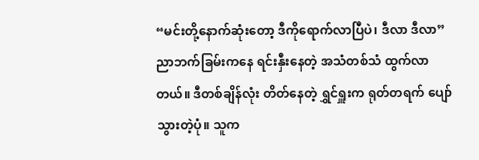“မင်းတို့နောက်ဆုံးတော့ ဒီကိုရောက်လာပြီပဲ၊ ဒီလာ ဒီလာ” ညာဘက်ခြမ်းကနေ ရင်းနှီးနေတဲ့ အသံတစ်သံ ထွက်လာတယ်။ ဒီတစ်ချိန်လုံး တိတ်နေတဲ့ ရွှင်ရှူးက ရုတ်တရက် ပျော်သွားတဲ့ပုံ။ သူက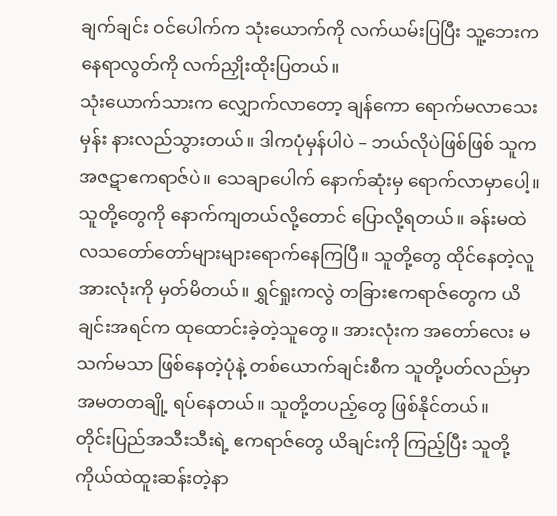ချက်ချင်း ဝင်ပေါက်က သုံးယောက်ကို လက်ယမ်းပြပြီး သူ့ဘေးက နေရာလွတ်ကို လက်ညှိုးထိုးပြတယ်။
သုံးယောက်သားက လျှောက်လာတော့ ချန်ကော ရောက်မလာသေးမှန်း နားလည်သွားတယ်။ ဒါကပုံမှန်ပါပဲ – ဘယ်လိုပဲဖြစ်ဖြစ် သူက အဇဋာဧကရာဇ်ပဲ။ သေချာပေါက် နောက်ဆုံးမှ ရောက်လာမှာပေါ့။ သူတို့တွေကို နောက်ကျတယ်လို့တောင် ပြောလို့ရတယ်။ ခန်းမထဲ လသတော်တော်များများရောက်နေကြပြီ။ သူတို့တွေ ထိုင်နေတဲ့လူအားလုံးကို မှတ်မိတယ်။ ရွှင်ရှုးကလွဲ တခြားဧကရာဇ်တွေက ယိချင်းအရင်က ထုထောင်းခဲ့တဲ့သူတွေ။ အားလုံးက အတော်လေး မသက်မသာ ဖြစ်နေတဲ့ပုံနဲ့ တစ်ယောက်ချင်းစီက သူတို့ပတ်လည်မှာ အမတတချို့ ရပ်နေတယ်။ သူတို့တပည့်တွေ ဖြစ်နိုင်တယ်။
တိုင်းပြည်အသီးသီးရဲ့ ဧကရာဇ်တွေ ယိချင်းကို ကြည့်ပြီး သူတို့ကိုယ်ထဲထူးဆန်းတဲ့နာ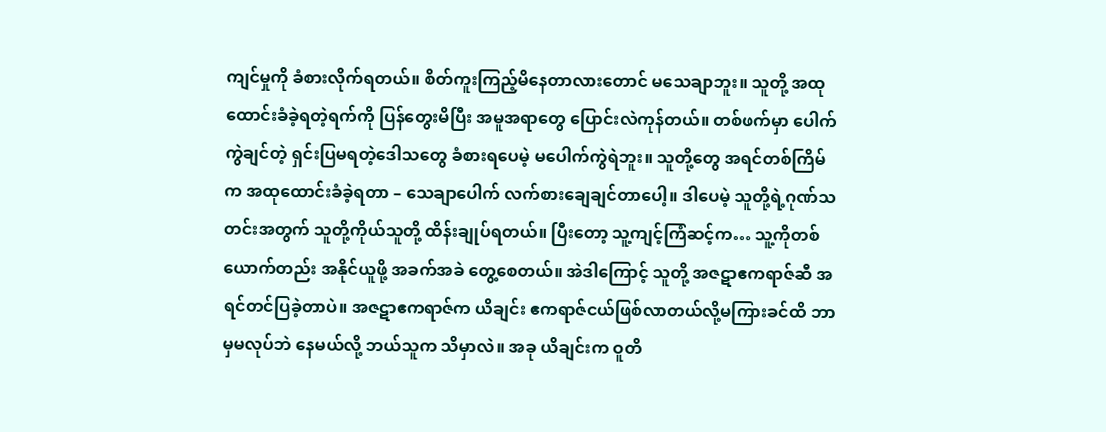ကျင်မှုကို ခံစားလိုက်ရတယ်။ စိတ်ကူးကြည့်မိနေတာလားတောင် မသေချာဘူး။ သူတို့ အထုထောင်းခံခဲ့ရတဲ့ရက်ကို ပြန်တွေးမိပြီး အမူအရာတွေ ပြောင်းလဲကုန်တယ်။ တစ်ဖက်မှာ ပေါက်ကွဲချင်တဲ့ ရှင်းပြမရတဲ့ဒေါသတွေ ခံစားရပေမဲ့ မပေါက်ကွဲရဲဘူး။ သူတို့တွေ အရင်တစ်ကြိမ်က အထုထောင်းခံခဲ့ရတာ – သေချာပေါက် လက်စားချေချင်တာပေါ့။ ဒါပေမဲ့ သူတို့ရဲ့ဂုဏ်သတင်းအတွက် သူတို့ကိုယ်သူတို့ ထိန်းချုပ်ရတယ်။ ပြီးတော့ သူ့ကျင့်ကြံဆင့်က… သူ့ကိုတစ်ယောက်တည်း အနိုင်ယူဖို့ အခက်အခဲ တွေ့စေတယ်။ အဲဒါကြောင့် သူတို့ အဇဋာဧကရာဇ်ဆီ အရင်တင်ပြခဲ့တာပဲ။ အဇဋာဧကရာဇ်က ယိချင်း ဧကရာဇ်ငယ်ဖြစ်လာတယ်လို့မကြားခင်ထိ ဘာမှမလုပ်ဘဲ နေမယ်လို့ ဘယ်သူက သိမှာလဲ။ အခု ယိချင်းက ဝူတိ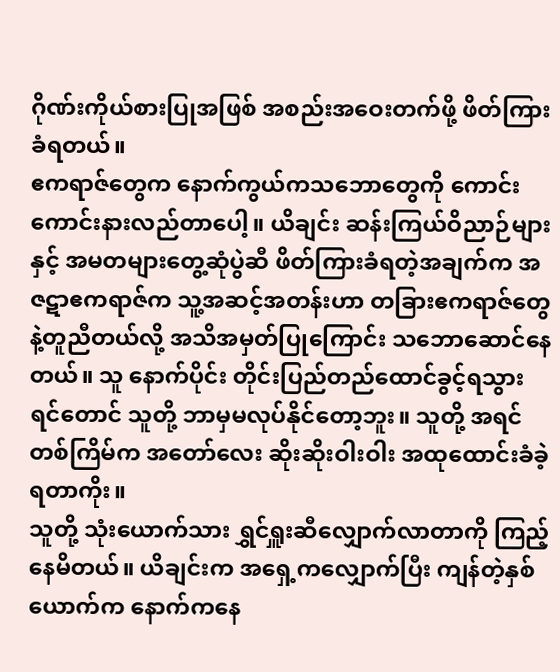ဂိုဏ်းကိုယ်စားပြုအဖြစ် အစည်းအဝေးတက်ဖို့ ဖိတ်ကြားခံရတယ်။
ဧကရာဇ်တွေက နောက်ကွယ်ကသဘောတွေကို ကောင်းကောင်းနားလည်တာပေါ့။ ယိချင်း ဆန်းကြယ်ဝိညာဉ်များနှင့် အမတများတွေ့ဆုံပွဲဆီ ဖိတ်ကြားခံရတဲ့အချက်က အဇဋာဧကရာဇ်က သူ့အဆင့်အတန်းဟာ တခြားဧကရာဇ်တွေနဲ့တူညီတယ်လို့ အသိအမှတ်ပြုကြောင်း သဘောဆောင်နေတယ်။ သူ နောက်ပိုင်း တိုင်းပြည်တည်ထောင်ခွင့်ရသွားရင်တောင် သူတို့ ဘာမှမလုပ်နိုင်တော့ဘူး။ သူတို့ အရင်တစ်ကြိမ်က အတော်လေး ဆိုးဆိုးဝါးဝါး အထုထောင်းခံခဲ့ရတာကိုး။
သူတို့ သုံးယောက်သား ရွှင်ရှူးဆီလျှောက်လာတာကို ကြည့်နေမိတယ်။ ယိချင်းက အရှေ့ကလျှောက်ပြီး ကျန်တဲ့နှစ်ယောက်က နောက်ကနေ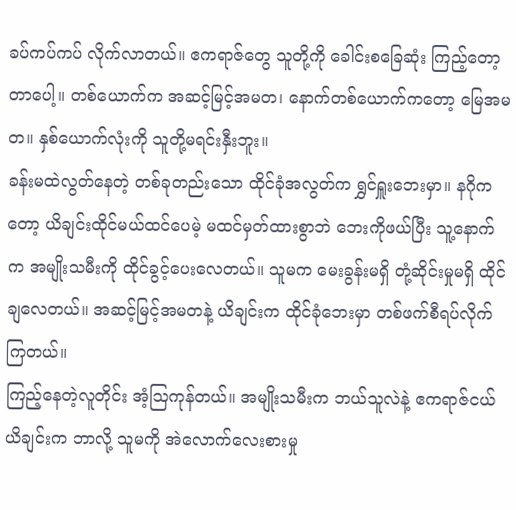ခပ်ကပ်ကပ် လိုက်လာတယ်။ ဧကရာဇ်တွေ သူတို့ကို ခေါင်းစခြေဆုံး ကြည့်တော့တာပေါ့။ တစ်ယောက်က အဆင့်မြင့်အမတ၊ နောက်တစ်ယောက်ကတော့ မြေအမတ။ နှစ်ယောက်လုံးကို သူတို့မရင်းနှီးဘူး။
ခန်းမထဲလွတ်နေတဲ့ တစ်ခုတည်းသော ထိုင်ခုံအလွတ်က ရွှင်ရှူးဘေးမှာ။ နဂိုကတော့ ယိချင်းထိုင်မယ်ထင်ပေမဲ့ မထင်မှတ်ထားစွာဘဲ ဘေးကိုဖယ်ပြီး သူ့နောက်က အမျိုးသမီးကို ထိုင်ခွင့်ပေးလေတယ်။ သူမက မေးခွန်းမရှိ တုံ့ဆိုင်းမှုမရှိ ထိုင်ချလေတယ်။ အဆင့်မြင့်အမတနဲ့ ယိချင်းက ထိုင်ခုံဘေးမှာ တစ်ဖက်စီရပ်လိုက်ကြတယ်။
ကြည့်နေတဲ့လူတိုင်း အံ့ဩကုန်တယ်။ အမျိုးသမီးက ဘယ်သူလဲနဲ့ ဧကရာဇ်ငယ်ယိချင်းက ဘာလို့ သူမကို အဲလောက်လေးစားမှု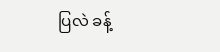ပြလဲ ခန့်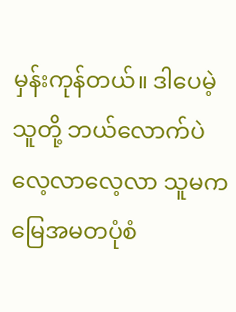မှန်းကုန်တယ်။ ဒါပေမဲ့ သူတို့ ဘယ်လောက်ပဲလေ့လာလေ့လာ သူမက မြေအမတပုံစံ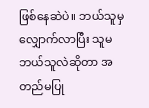ဖြစ်နေဆဲပဲ။ ဘယ်သူမှ လျှောက်လာပြီး သူမဘယ်သူလဲဆိုတာ အတည်မပြု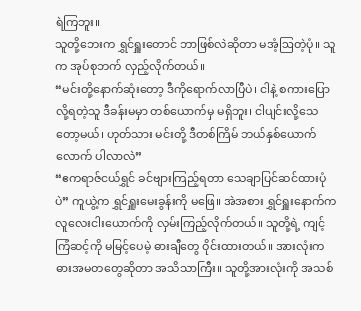ရဲကြဘူး။
သူတို့ဘေးက ရွှင်ရှူးတောင် ဘာဖြစ်လဲဆိုတာ မအံ့ဩတဲ့ပုံ။ သူက အုပ်စုဘက် လှည့်လိုက်တယ်။
“မင်းတို့နောက်ဆုံးတော့ ဒီကိုရောက်လာပြီပဲ၊ ငါနဲ့ စကားပြောလို့ရတဲ့သူ ဒီခန်းမမှာ တစ်ယောက်မှ မရှိဘူး၊ ငါပျင်းလို့သေတော့မယ်၊ ဟုတ်သား မင်းတို့ ဒီတစ်ကြိမ် ဘယ်နှစ်ယောက်လောက် ပါလာလဲ”
“ဧကရာဇ်ငယ်ရွှင် ခင်ဗျားကြည့်ရတာ သေချာပြင်ဆင်ထားပုံပဲ” ကူယွဲ့က ရွှင်ရှူးမေးခွန်းကို မဖြေ။ အဲအစား ရွှင်ရှူးနောက်က လူလေးငါးယောက်ကို လှမ်းကြည့်လိုက်တယ်။ သူတို့ရဲ့ ကျင့်ကြံဆင့်ကို မမြင့်ပေမဲ့ ဓားချီတွေ ဝိုင်းထားတယ်။ အားလုံးက ဓားအမတတွေဆိုတာ အသိသာကြီး။ သူတို့အားလုံးကို အသစ်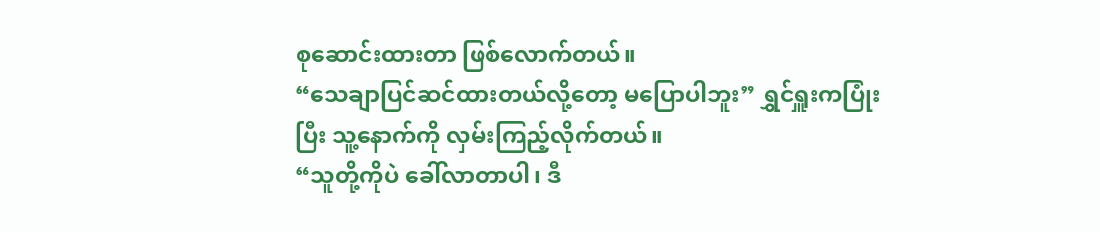စုဆောင်းထားတာ ဖြစ်လောက်တယ်။
“သေချာပြင်ဆင်ထားတယ်လို့တော့ မပြောပါဘူး” ရွှင်ရှူးကပြုံးပြီး သူ့နောက်ကို လှမ်းကြည့်လိုက်တယ်။
“သူတို့ကိုပဲ ခေါ်လာတာပါ၊ ဒီ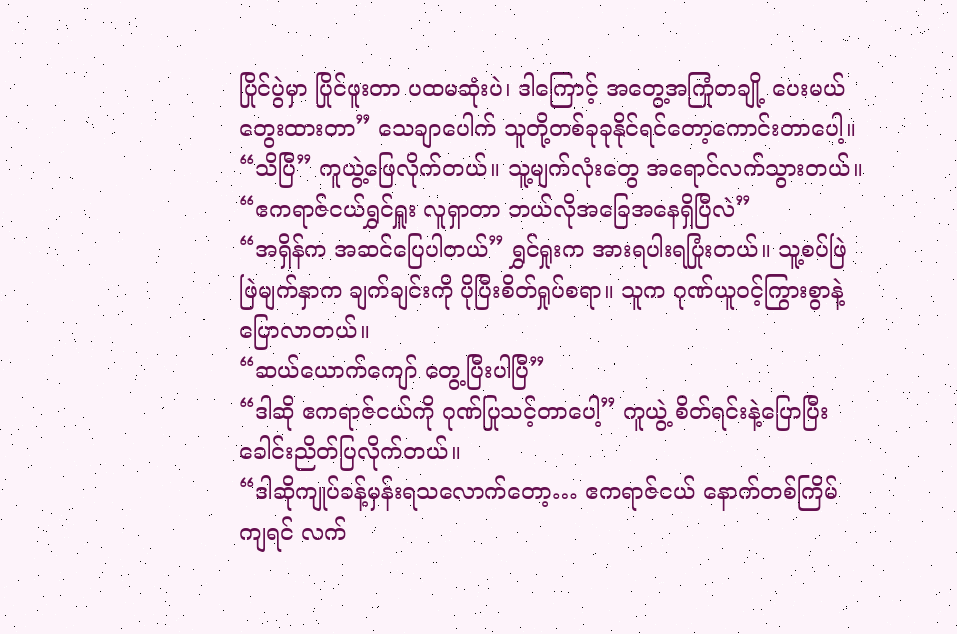ပြိုင်ပွဲမှာ ပြိုင်ဖူးတာ ပထမဆုံးပဲ၊ ဒါကြောင့် အတွေ့အကြုံတချို့ ပေးမယ်တွေးထားတာ” သေချာပေါက် သူတို့တစ်ခုခုနိုင်ရင်တော့ကောင်းတာပေါ့။
“သိပြီ” ကူယွဲ့ဖြေလိုက်တယ်။ သူ့မျက်လုံးတွေ အရောင်လက်သွားတယ်။
“ဧကရာဇ်ငယ်ရွှင်ရှူး လူရှာတာ ဘယ်လိုအခြေအနေရှိပြီလဲ”
“အရှိန်က အဆင်ပြေပါတယ်” ရွှင်ရှုးက အားရပါးရပြုံးတယ်။ သူ့စပ်ဖြဲဖြဲမျက်နှာက ချက်ချင်းကို ပိုပြီးစိတ်ရှုပ်စရာ။ သူက ဂုဏ်ယူဝင့်ကြွားစွာနဲ့ ပြောလာတယ်။
“ဆယ်ယောက်ကျော် တွေ့ပြီးပါပြီ”
“ဒါဆို ဧကရာဇ်ငယ်ကို ဂုဏ်ပြုသင့်တာပေါ့” ကူယွဲ့ စိတ်ရင်းနဲ့ပြောပြီး ခေါင်းညိတ်ပြလိုက်တယ်။
“ဒါဆိုကျုပ်ခန့်မှန်းရသလောက်တော့… ဧကရာဇ်ငယ် နောက်တစ်ကြိမ်ကျရင် လက်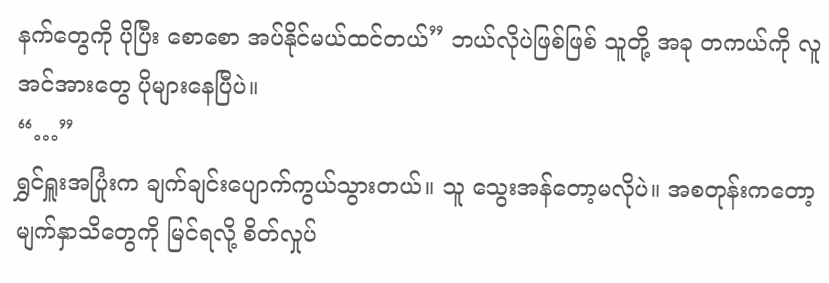နက်တွေကို ပိုပြီး စောစော အပ်နိုင်မယ်ထင်တယ်” ဘယ်လိုပဲဖြစ်ဖြစ် သူတို့ အခု တကယ်ကို လူအင်အားတွေ ပိုများနေပြီပဲ။
“…”
ရွှင်ရှူးအပြုံးက ချက်ချင်းပျောက်ကွယ်သွားတယ်။ သူ သွေးအန်တော့မလိုပဲ။ အစတုန်းကတော့ မျက်နှာသိတွေကို မြင်ရလို့ စိတ်လှုပ်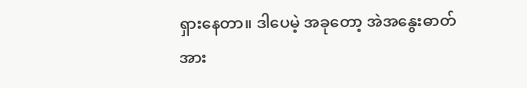ရှားနေတာ။ ဒါပေမဲ့ အခုတော့ အဲအနွေးဓာတ်အား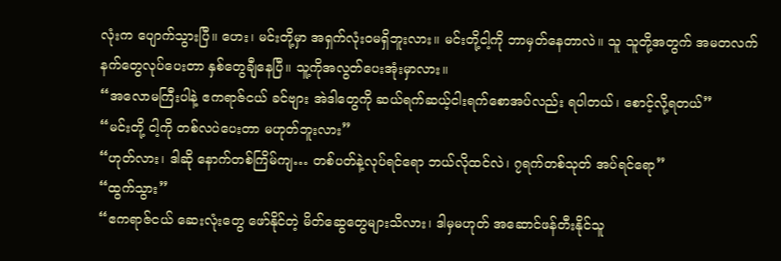လုံးက ပျောက်သွားပြီ။ ဟေး၊ မင်းတို့မှာ အရှက်လုံးဝမရှိဘူးလား။ မင်းတို့ငါ့ကို ဘာမှတ်နေတာလဲ။ သူ သူတို့အတွက် အမတလက်နက်တွေလုပ်ပေးတာ နှစ်တွေချီနေပြီ။ သူ့ကိုအလွတ်ပေးအုံးမှာလား။
“အလောမကြီးပါနဲ့ ဧကရာဇ်ငယ် ခင်ဗျား အဲဒါတွေကို ဆယ်ရက်ဆယ့်ငါးရက်စောအပ်လည်း ရပါတယ်၊ စောင့်လို့ရတယ်”
“မင်းတို့ ငါ့ကို တစ်လပဲပေးတာ မဟုတ်ဘူးလား”
“ဟုတ်လား၊ ဒါဆို နောက်တစ်ကြိမ်ကျ… တစ်ပတ်နဲ့လုပ်ရင်ရော ဘယ်လိုထင်လဲ၊ ၇ရက်တစ်သုတ် အပ်ရင်ရော”
“ထွက်သွား”
“ဧကရာဇ်ငယ် ဆေးလုံးတွေ ဖော်နိုင်တဲ့ မိတ်ဆွေတွေများသိလား၊ ဒါမှမဟုတ် အဆောင်ဖန်တီးနိုင်သူ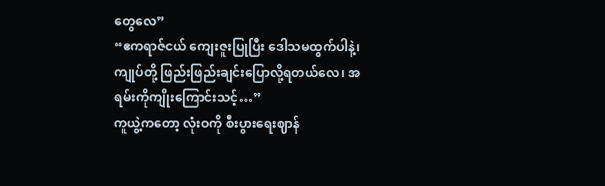တွေလေ”
“ဧကရာဇ်ငယ် ကျေးဇူးပြုပြီး ဒေါသမထွက်ပါနဲ့၊ ကျုပ်တို့ ဖြည်းဖြည်းချင်းပြောလို့ရတယ်လေ၊ အရမ်းကိုကျိုးကြောင်းသင့်…”
ကူယွဲ့ကတော့ လုံးဝကို စီးပွားရေးဈာန်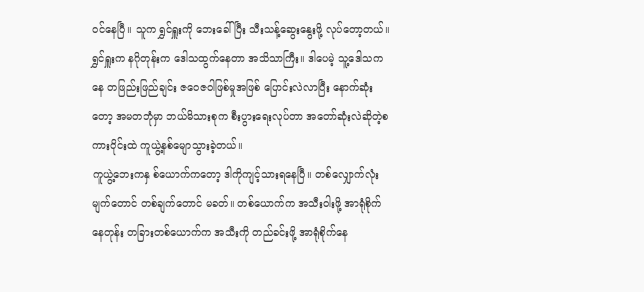ဝင်နေပြီ။ သူက ရွှင်ရှူးကို ဘေးခေါ်ပြီး သီးသန့်ဆွေးနွေးဖို့ လုပ်တော့တယ်။ ရွှင်ရှူးက နဂိုတုန်းက ဒေါသထွက်နေတာ အသိသာကြီး။ ဒါပေမဲ့ သူ့ဒေါသကနေ တဖြည်းဖြည်ချင်း ဇဝေဇဝါဖြစ်မှုအဖြစ် ပြောင်းလဲလာပြီး နောက်ဆုံးတော့ အမတဘုံမှာ ဘယ်မိသားစုက စီးပွားရေးလုပ်တာ အတော်ဆုံးလဲဆိုတဲ့စကားဝိုင်းထဲ ကူယွဲ့နစ်မျောသွားခဲ့တယ်။
ကူယွဲ့ဘေးကနှ စ်ယောက်ကတော့ ဒါကိုကျင့်သားရနေပြီ။ တစ်လျှောက်လုံးမျက်တောင် တစ်ချက်တောင် မခတ်။ တစ်ယောက်က အသီးဝါးဖို့ အာရုံစိုက်နေတုန်း တခြားတစ်ယောက်က အသီးကို တည်ခင်းဖို့ အာရုံစိုက်နေ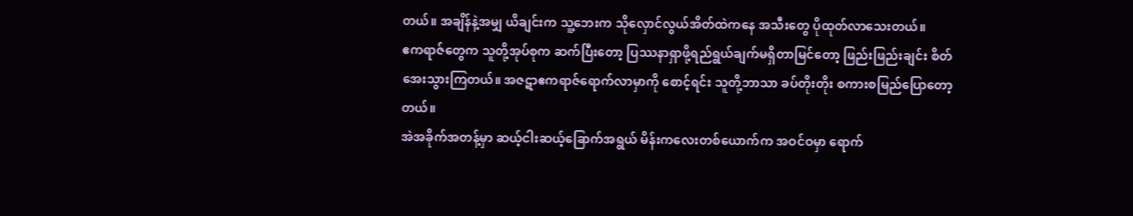တယ်။ အချိန်နဲ့အမျှ ယိချင်းက သူ့ဘေးက သိုလှောင်လွယ်အိတ်ထဲကနေ အသီးတွေ ပိုထုတ်လာသေးတယ်။
ဧကရာဇ်တွေက သူတို့အုပ်စုက ဆက်ပြီးတော့ ပြဿနာရှာဖို့ရည်ရွယ်ချက်မရှိတာမြင်တော့ ဖြည်းဖြည်းချင်း စိတ်အေးသွားကြတယ်။ အဇဋာဧကရာဇ်ရောက်လာမှာကို စောင့်ရင်း သူတို့ဘာသာ ခပ်တိုးတိုး စကားစမြည်ပြောတော့တယ်။
အဲအခိုက်အတန့်မှာ ဆယ့်ငါးဆယ့်ခြောက်အရွယ် မိန်းကလေးတစ်ယောက်က အဝင်ဝမှာ ရောက်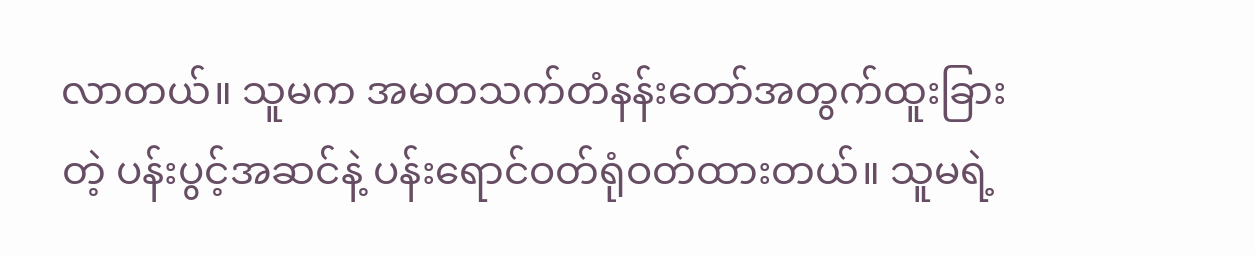လာတယ်။ သူမက အမတသက်တံနန်းတော်အတွက်ထူးခြားတဲ့ ပန်းပွင့်အဆင်နဲ့ ပန်းရောင်ဝတ်ရုံဝတ်ထားတယ်။ သူမရဲ့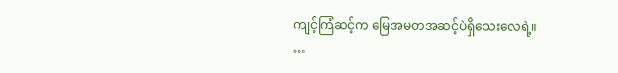ကျင့်ကြံဆင့်က မြေအမတအဆင့်ပဲရှိသေးလေရဲ့။
…